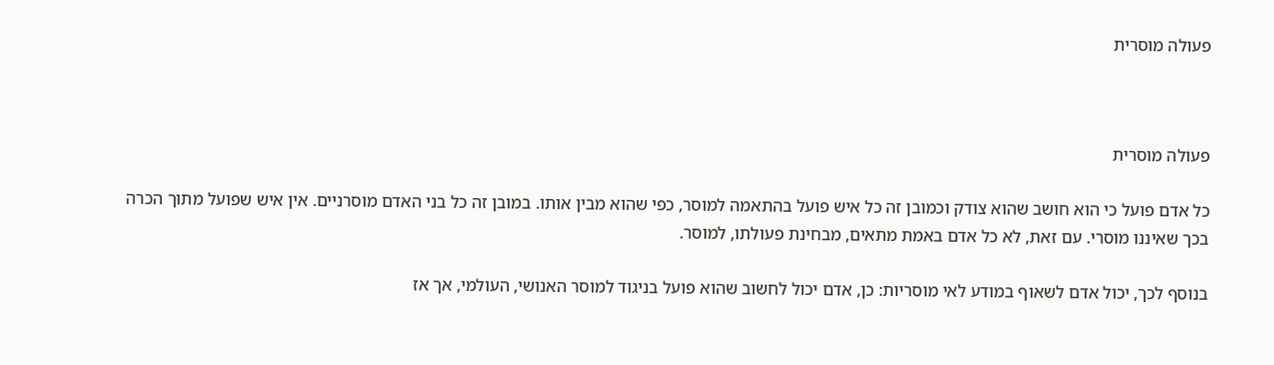פעולה מוסרית



פעולה מוסרית

כל אדם פועל כי הוא חושב שהוא צודק וכמובן זה כל איש פועל בהתאמה למוסר, כפי שהוא מבין אותו. במובן זה כל בני האדם מוסרניים. אין איש שפועל מתוך הכרה בכך שאיננו מוסרי. עם זאת, לא כל אדם באמת מתאים, מבחינת פעולתו, למוסר.

בנוסף לכך, יכול אדם לשאוף במודע לאי מוסריות: כן, אדם יכול לחשוב שהוא פועל בניגוד למוסר האנושי, העולמי, אך אז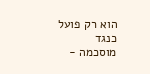הוא רק פועל כנגד מוסכמה -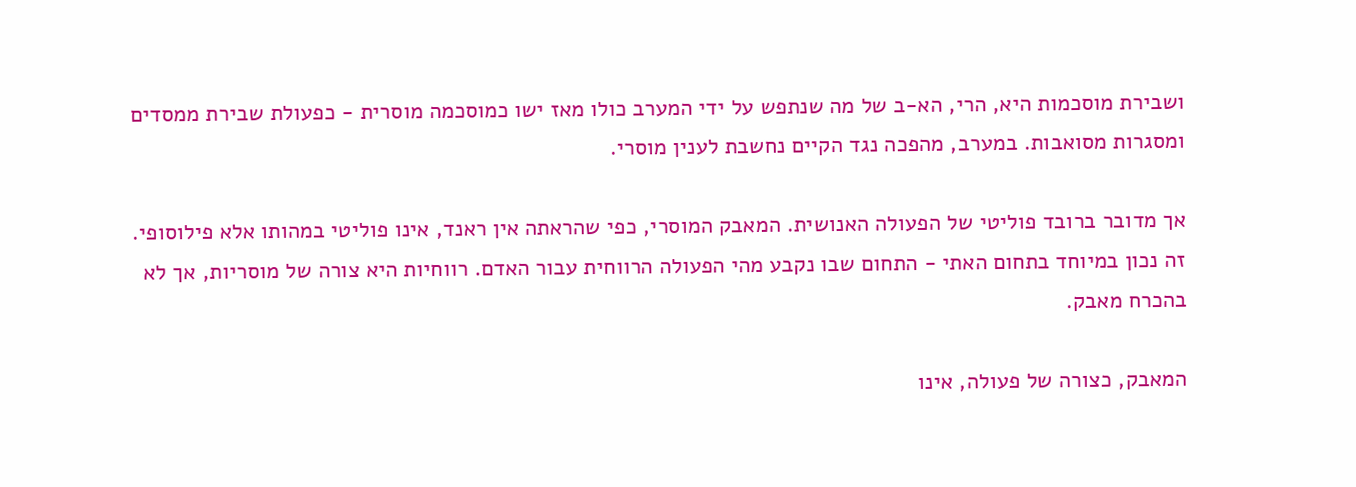ושבירת מוסכמות היא, הרי, הא-ב של מה שנתפש על ידי המערב כולו מאז ישו כמוסכמה מוסרית - כפעולת שבירת ממסדים ומסגרות מסואבות. במערב, מהפכה נגד הקיים נחשבת לענין מוסרי.

אך מדובר ברובד פוליטי של הפעולה האנושית. המאבק המוסרי, כפי שהראתה אין ראנד, אינו פוליטי במהותו אלא פילוסופי. זה נכון במיוחד בתחום האתי - התחום שבו נקבע מהי הפעולה הרווחית עבור האדם. רווחיות היא צורה של מוסריות, אך לא בהכרח מאבק.

המאבק, כצורה של פעולה, אינו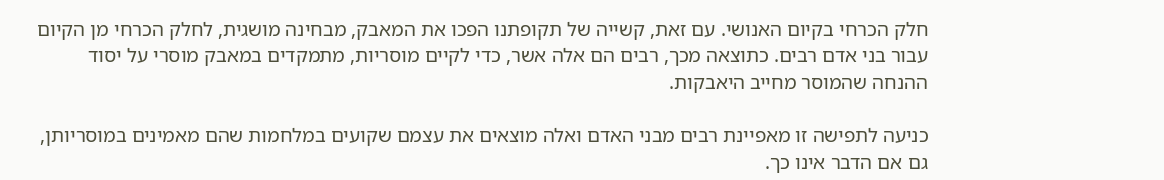חלק הכרחי בקיום האנושי. עם זאת, קשייה של תקופתנו הפכו את המאבק, מבחינה מושגית, לחלק הכרחי מן הקיום עבור בני אדם רבים. כתוצאה מכך, רבים הם אלה אשר, כדי לקיים מוסריות, מתמקדים במאבק מוסרי על יסוד ההנחה שהמוסר מחייב היאבקות.

כניעה לתפישה זו מאפיינת רבים מבני האדם ואלה מוצאים את עצמם שקועים במלחמות שהם מאמינים במוסריותן, גם אם הדבר אינו כך.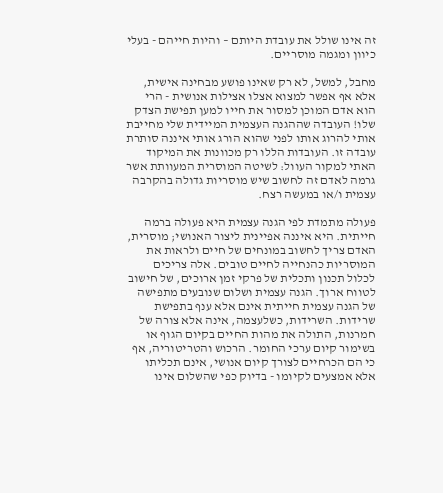זה אינו שולל את עובדת היותם – והיות חייהם - בעלי כיוון ומגמה מוסריים.

מחבל, למשל, לא רק שאינו פושע מבחינה אישית, אלא אף אפשר למצוא אצלו אצילות אנושית - הרי הוא אדם המוכן למסור את חייו למען תפישת הצדק שלו! העובדה שההגנה העצמית המיידית שלי מחייבת אותי להרוג אותו לפני שהוא הורג אותי איננה סותרת עובדה זו. העובדות הללו רק מכוונות את המיקוד האתי למקור העוול: לשיטה המוסרית המעוותת אשר גרמה לאדם זה לחשוב שיש מוסריות גדולה בהקרבה עצמית ו/או במעשה רצח.

פעולה מתמדת לפי הגנה עצמית היא פעולה ברמה חייתית. היא איננה אפיינית ליצור האנושי; מוסרית, האדם צריך לחשוב במונחים של חיים ולראות את המוסריות כהנחייה לחיים טובים. אלה צריכים לכלול תכנון ותכלית של פרקי זמן ארוכים, של חישוב לטווח ארוך. הגנה עצמית ושלום שנובעים מתפישה של הגנה עצמית חייתית אינם אלא ענף בתפישת שרידות. השרידות, כשלעצמה, אינה אלא צורה של חמרנות, התולה את מהות החיים בקיום הגוף או בשימור קיום ערכי החומר. הרכוש והטריטוריה, אף כי הם הכרחיים לצורך קיום אנושי, אינם תכליתו אלא אמצעים לקיומו - בדיוק כפי שהשלום אינו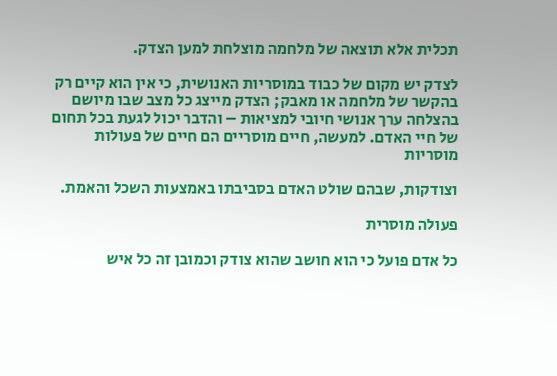תכלית אלא תוצאה של מלחמה מוצלחת למען הצדק.

לצדק יש מקום של כבוד במוסריות האנושית, כי אין הוא קיים רק בהקשר של מלחמה או מאבק; הצדק מייצג כל מצב שבו מיושם בהצלחה ערך אנושי חיובי למציאות – והדבר יכול לגעת בכל תחום של חיי האדם. למעשה, חיים מוסריים הם חיים של פעולות מוסריות

וצודקות, שבהם שולט האדם בסביבתו באמצעות השכל והאמת.

פעולה מוסרית

כל אדם פועל כי הוא חושב שהוא צודק וכמובן זה כל איש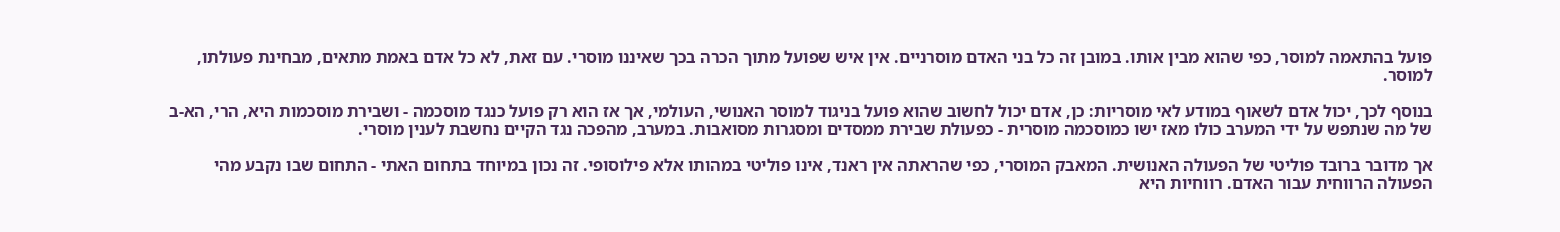פועל בהתאמה למוסר, כפי שהוא מבין אותו. במובן זה כל בני האדם מוסרניים. אין איש שפועל מתוך הכרה בכך שאיננו מוסרי. עם זאת, לא כל אדם באמת מתאים, מבחינת פעולתו, למוסר.

בנוסף לכך, יכול אדם לשאוף במודע לאי מוסריות: כן, אדם יכול לחשוב שהוא פועל בניגוד למוסר האנושי, העולמי, אך אז הוא רק פועל כנגד מוסכמה - ושבירת מוסכמות היא, הרי, הא-ב של מה שנתפש על ידי המערב כולו מאז ישו כמוסכמה מוסרית - כפעולת שבירת ממסדים ומסגרות מסואבות. במערב, מהפכה נגד הקיים נחשבת לענין מוסרי.

אך מדובר ברובד פוליטי של הפעולה האנושית. המאבק המוסרי, כפי שהראתה אין ראנד, אינו פוליטי במהותו אלא פילוסופי. זה נכון במיוחד בתחום האתי - התחום שבו נקבע מהי הפעולה הרווחית עבור האדם. רווחיות היא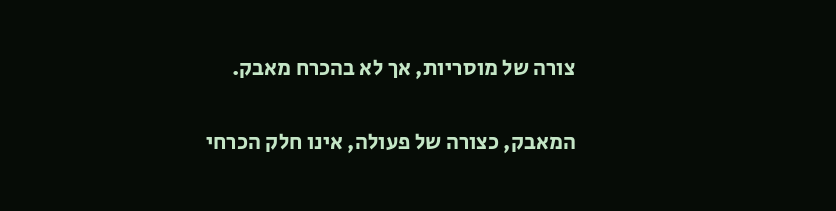צורה של מוסריות, אך לא בהכרח מאבק.

המאבק, כצורה של פעולה, אינו חלק הכרחי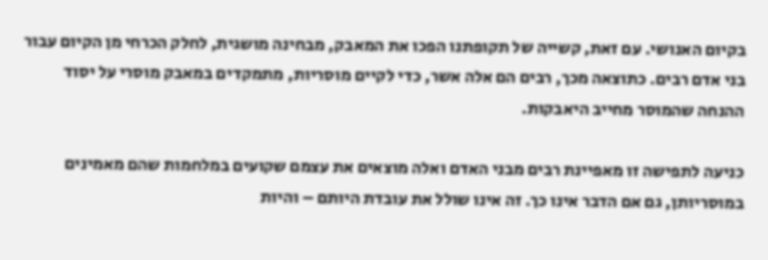בקיום האנושי. עם זאת, קשייה של תקופתנו הפכו את המאבק, מבחינה מושגית, לחלק הכרחי מן הקיום עבור בני אדם רבים. כתוצאה מכך, רבים הם אלה אשר, כדי לקיים מוסריות, מתמקדים במאבק מוסרי על יסוד ההנחה שהמוסר מחייב היאבקות.

כניעה לתפישה זו מאפיינת רבים מבני האדם ואלה מוצאים את עצמם שקועים במלחמות שהם מאמינים במוסריותן, גם אם הדבר אינו כך. זה אינו שולל את עובדת היותם – והיות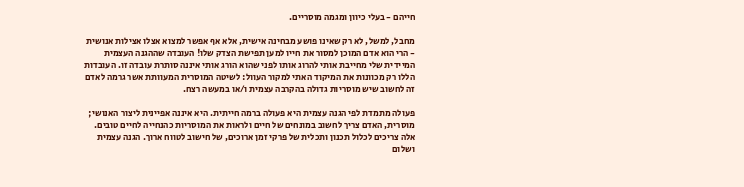חייהם - בעלי כיוון ומגמה מוסריים.

מחבל, למשל, לא רק שאינו פושע מבחינה אישית, אלא אף אפשר למצוא אצלו אצילות אנושית - הרי הוא אדם המוכן למסור את חייו למען תפישת הצדק שלו! העובדה שההגנה העצמית המיידית שלי מחייבת אותי להרוג אותו לפני שהוא הורג אותי איננה סותרת עובדה זו. העובדות הללו רק מכוונות את המיקוד האתי למקור העוול: לשיטה המוסרית המעוותת אשר גרמה לאדם זה לחשוב שיש מוסריות גדולה בהקרבה עצמית ו/או במעשה רצח.

פעולה מתמדת לפי הגנה עצמית היא פעולה ברמה חייתית. היא איננה אפיינית ליצור האנושי; מוסרית, האדם צריך לחשוב במונחים של חיים ולראות את המוסריות כהנחייה לחיים טובים. אלה צריכים לכלול תכנון ותכלית של פרקי זמן ארוכים, של חישוב לטווח ארוך. הגנה עצמית ושלום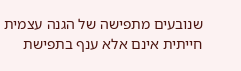שנובעים מתפישה של הגנה עצמית חייתית אינם אלא ענף בתפישת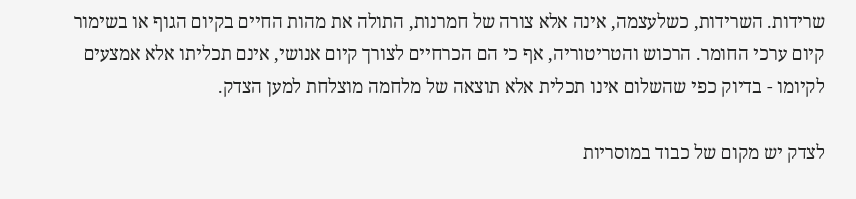שרידות. השרידות, כשלעצמה, אינה אלא צורה של חמרנות, התולה את מהות החיים בקיום הגוף או בשימור קיום ערכי החומר. הרכוש והטריטוריה, אף כי הם הכרחיים לצורך קיום אנושי, אינם תכליתו אלא אמצעים לקיומו - בדיוק כפי שהשלום אינו תכלית אלא תוצאה של מלחמה מוצלחת למען הצדק.

לצדק יש מקום של כבוד במוסריות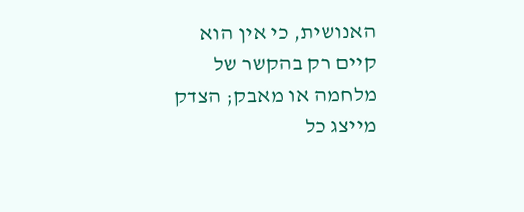האנושית, כי אין הוא קיים רק בהקשר של מלחמה או מאבק; הצדק מייצג כל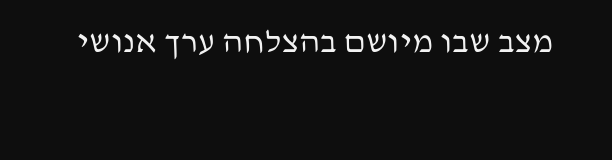מצב שבו מיושם בהצלחה ערך אנושי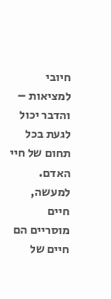חיובי למציאות – והדבר יכול לגעת בכל תחום של חיי האדם. למעשה, חיים מוסריים הם חיים של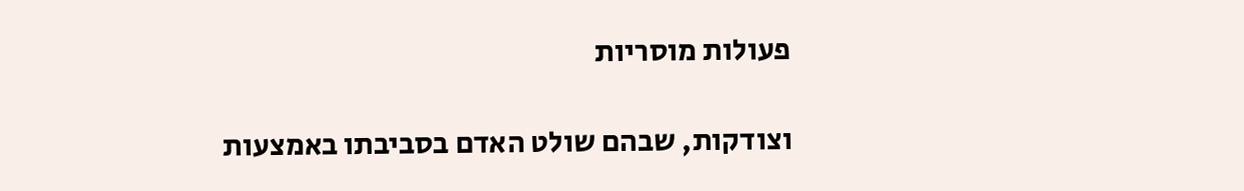פעולות מוסריות

וצודקות, שבהם שולט האדם בסביבתו באמצעות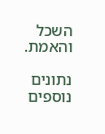השכל והאמת.

נתונים נוספים